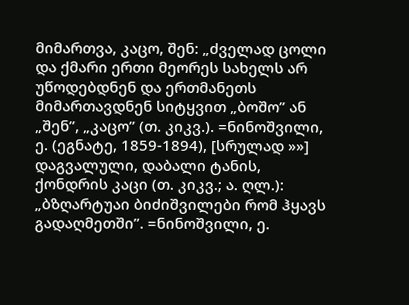მიმართვა, კაცო, შენ: „ძველად ცოლი და ქმარი ერთი მეორეს სახელს არ უწოდებდნენ და ერთმანეთს მიმართავდნენ სიტყვით „ბოშო” ან „შენ”, „კაცო” (თ. კიკვ.). =ნინოშვილი, ე. (ეგნატე, 1859-1894), [სრულად »»]
დაგვალული, დაბალი ტანის, ქონდრის კაცი (თ. კიკვ.; ა. ღლ.): „ბზღარტუაი ბიძიშვილები რომ ჰყავს გადაღმეთში”. =ნინოშვილი, ე.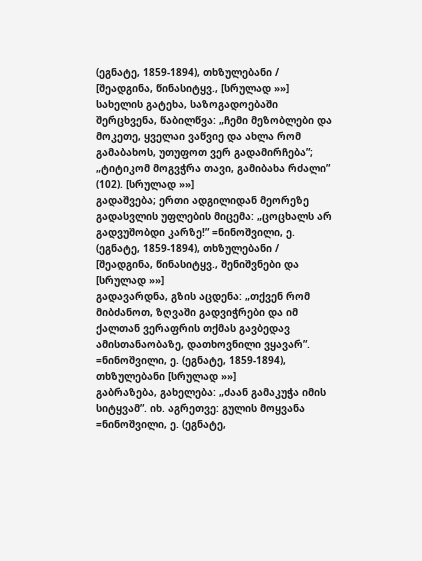(ეგნატე, 1859-1894), თხზულებანი / [შეადგინა, წინასიტყვ., [სრულად »»]
სახელის გატეხა, საზოგადოებაში შერცხვენა, წაბილწვა: „ჩემი მეზობლები და მოკეთე, ყველაი ვაწვიე და ახლა რომ გამაბახოს, უთუფოთ ვერ გადამირჩება”; „ტიტიკომ მოგვჭრა თავი, გამიბახა რძალი” (102). [სრულად »»]
გადაშვება; ერთი ადგილიდან მეორეზე გადასვლის უფლების მიცემა: „ცოცხალს არ გადვუშობდი კარზე!” =ნინოშვილი, ე. (ეგნატე, 1859-1894), თხზულებანი / [შეადგინა, წინასიტყვ., შენიშვნები და [სრულად »»]
გადავარდნა, გზის აცდენა: „თქვენ რომ მიბძანოთ, ზღვაში გადვიჭრები და იმ ქალთან ვერაფრის თქმას გავბედავ ამისთანაობაზე, დათხოვნილი ვყავარ”. =ნინოშვილი, ე. (ეგნატე, 1859-1894), თხზულებანი [სრულად »»]
გაბრაზება, გახელება: „ძაან გამაკუჭა იმის სიტყვამ”. იხ. აგრეთვე: გულის მოყვანა =ნინოშვილი, ე. (ეგნატე,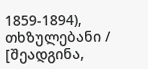1859-1894), თხზულებანი / [შეადგინა,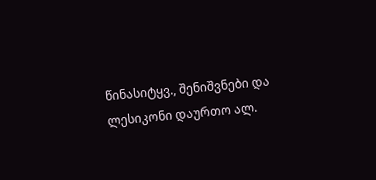წინასიტყვ., შენიშვნები და ლესიკონი დაურთო ალ.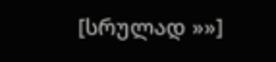[სრულად »»]